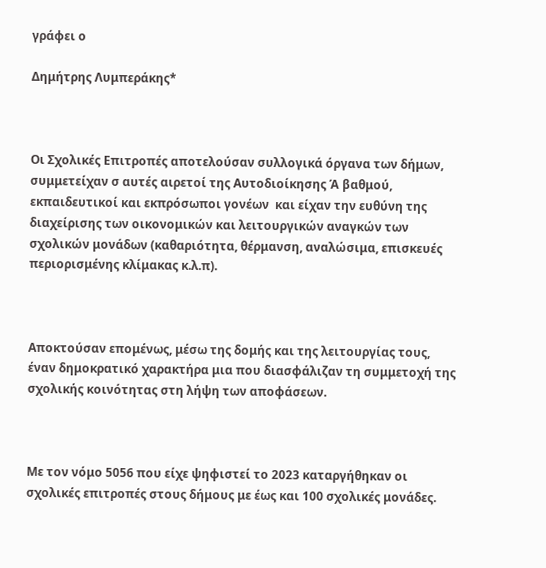γράφει ο

Δημήτρης Λυμπεράκης*



Οι Σχολικές Επιτροπές αποτελούσαν συλλογικά όργανα των δήμων, συμμετείχαν σ αυτές αιρετοί της Αυτοδιοίκησης Ά βαθμού, εκπαιδευτικοί και εκπρόσωποι γονέων  και είχαν την ευθύνη της διαχείρισης των οικονομικών και λειτουργικών αναγκών των σχολικών μονάδων (καθαριότητα, θέρμανση, αναλώσιμα, επισκευές περιορισμένης κλίμακας κ.λ.π).



Αποκτούσαν επομένως, μέσω της δομής και της λειτουργίας τους, έναν δημοκρατικό χαρακτήρα μια που διασφάλιζαν τη συμμετοχή της σχολικής κοινότητας στη λήψη των αποφάσεων.



Με τον νόμο 5056 που είχε ψηφιστεί το 2023 καταργήθηκαν οι σχολικές επιτροπές στους δήμους με έως και 100 σχολικές μονάδες.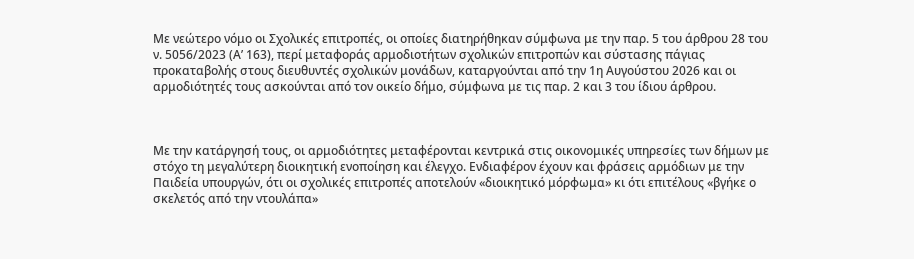Με νεώτερο νόμο οι Σχολικές επιτροπές, οι οποίες διατηρήθηκαν σύμφωνα με την παρ. 5 του άρθρου 28 του ν. 5056/2023 (Α’ 163), περί μεταφοράς αρμοδιοτήτων σχολικών επιτροπών και σύστασης πάγιας προκαταβολής στους διευθυντές σχολικών μονάδων, καταργούνται από την 1η Αυγούστου 2026 και οι αρμοδιότητές τους ασκούνται από τον οικείο δήμο, σύμφωνα με τις παρ. 2 και 3 του ίδιου άρθρου.



Με την κατάργησή τους, οι αρμοδιότητες μεταφέρονται κεντρικά στις οικονομικές υπηρεσίες των δήμων με στόχο τη μεγαλύτερη διοικητική ενοποίηση και έλεγχο. Ενδιαφέρον έχουν και φράσεις αρμόδιων με την Παιδεία υπουργών, ότι οι σχολικές επιτροπές αποτελούν «διοικητικό μόρφωμα» κι ότι επιτέλους «βγήκε ο σκελετός από την ντουλάπα»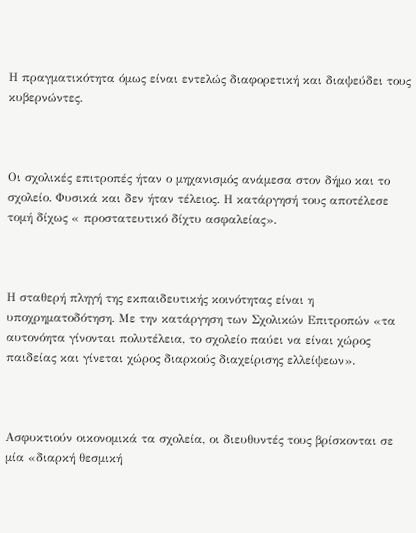Η πραγματικότητα όμως είναι εντελώς διαφορετική και διαψεύδει τους κυβερνώντες.



Οι σχολικές επιτροπές ήταν ο μηχανισμός ανάμεσα στον δήμο και το σχολείο. Φυσικά και δεν ήταν τέλειος. Η κατάργησή τους αποτέλεσε τομή δίχως « προστατευτικό δίχτυ ασφαλείας».



Η σταθερή πληγή της εκπαιδευτικής κοινότητας είναι η υποχρηματοδότηση. Με την κατάργηση των Σχολικών Επιτροπών «τα αυτονόητα γίνονται πολυτέλεια, το σχολείο παύει να είναι χώρος παιδείας και γίνεται χώρος διαρκούς διαχείρισης ελλείψεων».



Ασφυκτιούν οικονομικά τα σχολεία, οι διευθυντές τους βρίσκονται σε μία «διαρκή θεσμική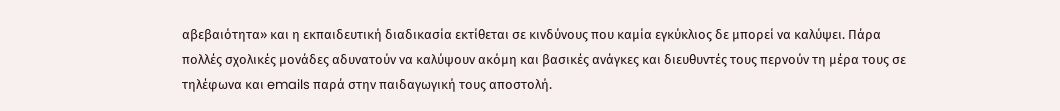αβεβαιότητα» και η εκπαιδευτική διαδικασία εκτίθεται σε κινδύνους που καμία εγκύκλιος δε μπορεί να καλύψει. Πάρα πολλές σχολικές μονάδες αδυνατούν να καλύψουν ακόμη και βασικές ανάγκες και διευθυντές τους περνούν τη μέρα τους σε τηλέφωνα και emails παρά στην παιδαγωγική τους αποστολή.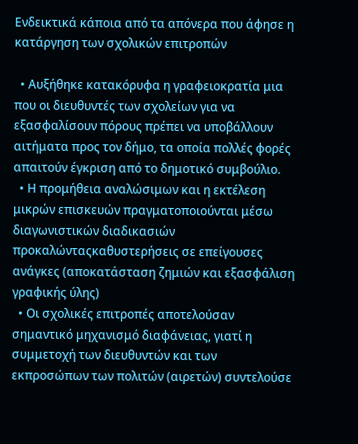Ενδεικτικά κάποια από τα απόνερα που άφησε η κατάργηση των σχολικών επιτροπών

  • Αυξήθηκε κατακόρυφα η γραφειοκρατία μια που οι διευθυντές των σχολείων για να εξασφαλίσουν πόρους πρέπει να υποβάλλουν αιτήματα προς τον δήμο, τα οποία πολλές φορές απαιτούν έγκριση από το δημοτικό συμβούλιο.
  • Η προμήθεια αναλώσιμων και η εκτέλεση μικρών επισκευών πραγματοποιούνται μέσω διαγωνιστικών διαδικασιών προκαλώνταςκαθυστερήσεις σε επείγουσες ανάγκες (αποκατάσταση ζημιών και εξασφάλιση γραφικής ύλης)
  • Οι σχολικές επιτροπές αποτελούσαν σημαντικό μηχανισμό διαφάνειας, γιατί η συμμετοχή των διευθυντών και των εκπροσώπων των πολιτών (αιρετών) συντελούσε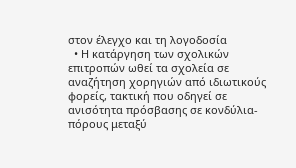στον έλεγχο και τη λογοδοσία
  • Η κατάργηση των σχολικών επιτροπών ωθεί τα σχολεία σε αναζήτηση χορηγιών από ιδιωτικούς φορείς, τακτική που οδηγεί σε ανισότητα πρόσβασης σε κονδύλια- πόρους μεταξύ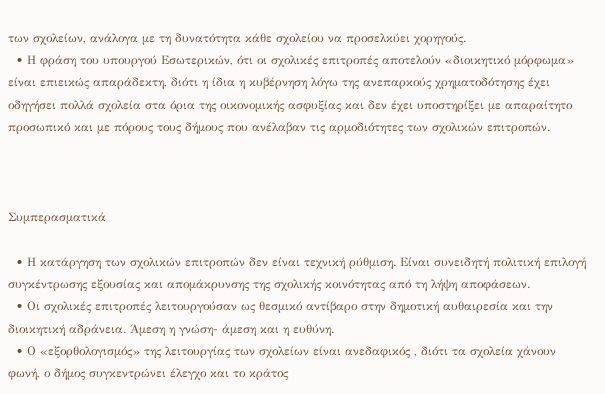των σχολείων, ανάλογα με τη δυνατότητα κάθε σχολείου να προσελκύει χορηγούς.
  • Η φράση του υπουργού Εσωτερικών, ότι οι σχολικές επιτροπές αποτελούν «διοικητικό μόρφωμα» είναι επιεικώς απαράδεκτη, διότι η ίδια η κυβέρνηση λόγω της ανεπαρκούς χρηματοδότησης έχει οδηγήσει πολλά σχολεία στα όρια της οικονομικής ασφυξίας και δεν έχει υποστηρίξει με απαραίτητο προσωπικό και με πόρους τους δήμους που ανέλαβαν τις αρμοδιότητες των σχολικών επιτροπών.



Συμπερασματικά

  • Η κατάργηση των σχολικών επιτροπών δεν είναι τεχνική ρύθμιση. Είναι συνειδητή πολιτική επιλογή συγκέντρωσης εξουσίας και απομάκρυνσης της σχολικής κοινότητας από τη λήψη αποφάσεων.
  • Οι σχολικές επιτροπές λειτουργούσαν ως θεσμικό αντίβαρο στην δημοτική αυθαιρεσία και την διοικητική αδράνεια. Άμεση η γνώση- άμεση και η ευθύνη.
  • Ο «εξορθολογισμός» της λειτουργίας των σχολείων είναι ανεδαφικός , διότι τα σχολεία χάνουν φωνή, ο δήμος συγκεντρώνει έλεγχο και το κράτος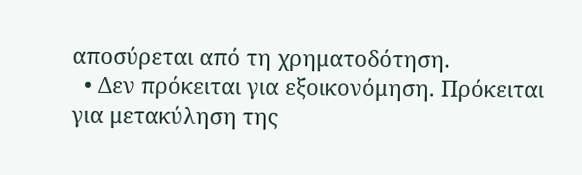αποσύρεται από τη χρηματοδότηση.
  • Δεν πρόκειται για εξοικονόμηση. Πρόκειται για μετακύληση της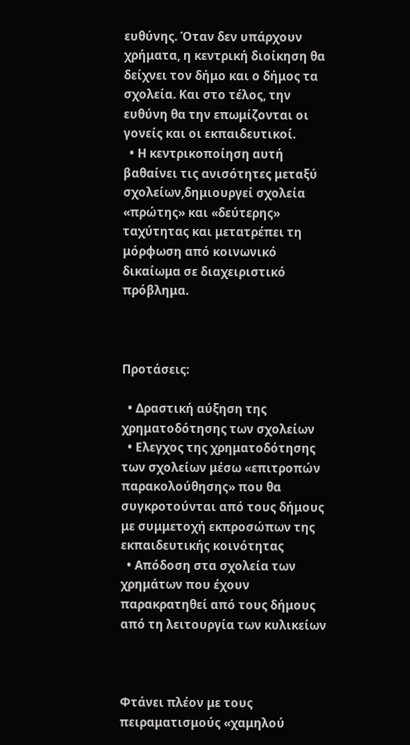ευθύνης. Όταν δεν υπάρχουν χρήματα, η κεντρική διοίκηση θα δείχνει τον δήμο και ο δήμος τα σχολεία. Και στο τέλος, την ευθύνη θα την επωμίζονται οι γονείς και οι εκπαιδευτικοί.
  • Η κεντρικοποίηση αυτή βαθαίνει τις ανισότητες μεταξύ σχολείων,δημιουργεί σχολεία «πρώτης» και «δεύτερης» ταχύτητας και μετατρέπει τη μόρφωση από κοινωνικό δικαίωμα σε διαχειριστικό πρόβλημα.



Προτάσεις:

  • Δραστική αύξηση της χρηματοδότησης των σχολείων
  • Ελεγχος της χρηματοδότησης των σχολείων μέσω «επιτροπών παρακολούθησης» που θα συγκροτούνται από τους δήμους με συμμετοχή εκπροσώπων της εκπαιδευτικής κοινότητας
  • Απόδοση στα σχολεία των χρημάτων που έχουν παρακρατηθεί από τους δήμους από τη λειτουργία των κυλικείων



Φτάνει πλέον με τους πειραματισμούς «χαμηλού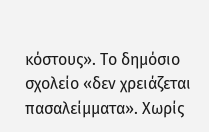κόστους». Το δημόσιο σχολείο «δεν χρειάζεται πασαλείμματα». Χωρίς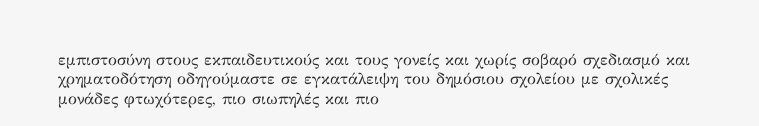εμπιστοσύνη στους εκπαιδευτικούς και τους γονείς και χωρίς σοβαρό σχεδιασμό και χρηματοδότηση οδηγούμαστε σε εγκατάλειψη του δημόσιου σχολείου με σχολικές μονάδες φτωχότερες, πιο σιωπηλές και πιο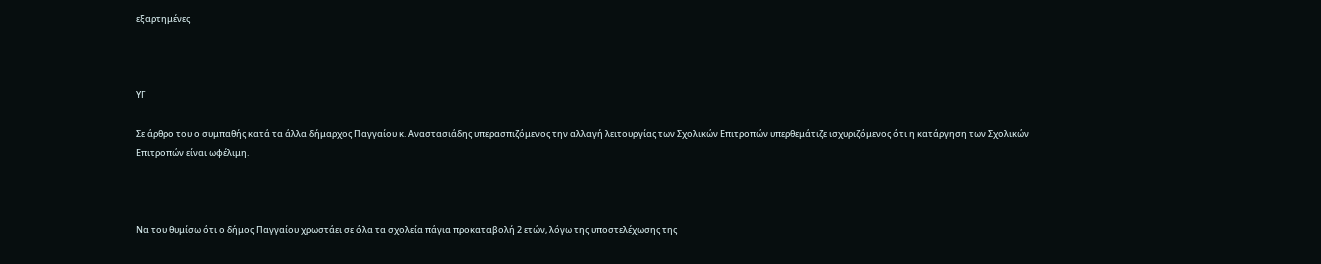εξαρτημένες



ΥΓ

Σε άρθρο του ο συμπαθής κατά τα άλλα δήμαρχος Παγγαίου κ. Αναστασιάδης υπερασπιζόμενος την αλλαγή λειτουργίας των Σχολικών Επιτροπών υπερθεμάτιζε ισχυριζόμενος ότι η κατάργηση των Σχολικών Επιτροπών είναι ωφέλιμη.



Να του θυμίσω ότι ο δήμος Παγγαίου χρωστάει σε όλα τα σχολεία πάγια προκαταβολή 2 ετών, λόγω της υποστελέχωσης της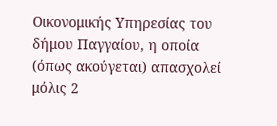Οικονομικής Υπηρεσίας του δήμου Παγγαίου, η οποία (όπως ακούγεται) απασχολεί μόλις 2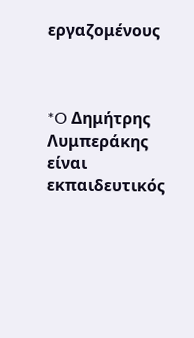εργαζομένους



*O Δημήτρης Λυμπεράκης είναι εκπαιδευτικός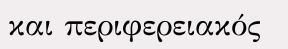και περιφερειακός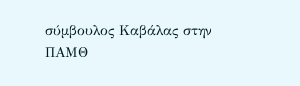σύμβουλος Καβάλας στην ΠΑΜΘ